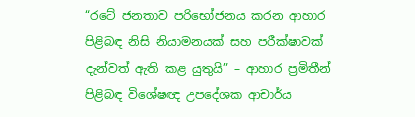“රටේ ජනතාව පරිභෝජනය කරන ආහාර පිළිබඳ නිසි නියාමනයක් සහ පරීක්ෂාවක් දැන්වත් ඇති කළ යුතුයි” – ආහාර ප්‍රමිතීන් පිළිබඳ විශේෂඥ උපදේශක ආචාර්ය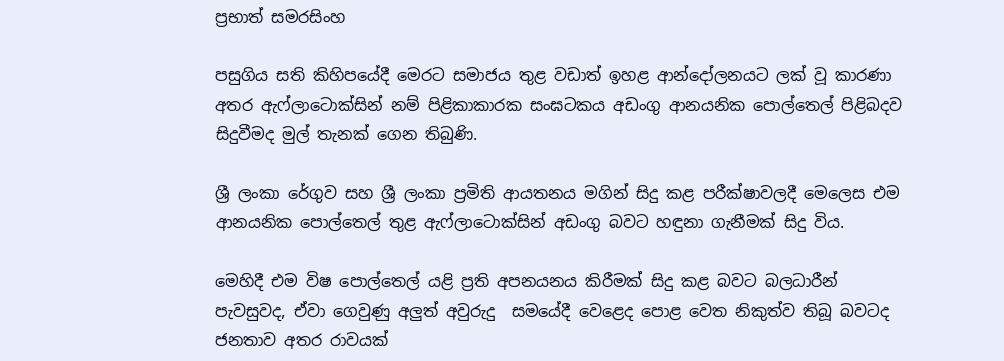ප්‍රභාත් සමරසිංහ

පසුගිය සති කිහිපයේදී මෙරට සමාජය තුළ වඩාත් ඉහළ ආන්දෝලනයට ලක් වූ කාරණා අතර ඇෆ්ලාටොක්සින් නම් පිළිකාකාරක සංඝටකය අඩංගු ආනයනික පොල්තෙල් පිළිබදව සිදුවීමද මුල් තැනක් ගෙන තිබුණි.

ශ්‍රී ලංකා රේගුව සහ ශ්‍රී ලංකා ප්‍රමිති ආයතනය මගින් සිදු කළ පරීක්ෂාවලදී මෙලෙස එම ආනයනික පොල්තෙල් තුළ ඇෆ්ලාටොක්සින් අඩංගු බවට හඳුනා ගැනීමක් සිදු විය.

මෙහිදී එම විෂ පොල්තෙල් යළි ප්‍රති අපනයනය කිරීමක් සිදු කළ බවට බලධාරීන් පැවසුවද, ඒවා ගෙවුණු අලුත් අවුරුදු  සමයේදී වෙළෙද පොළ වෙත නිකුත්ව තිබූ බවටද ජනතාව අතර රාවයක්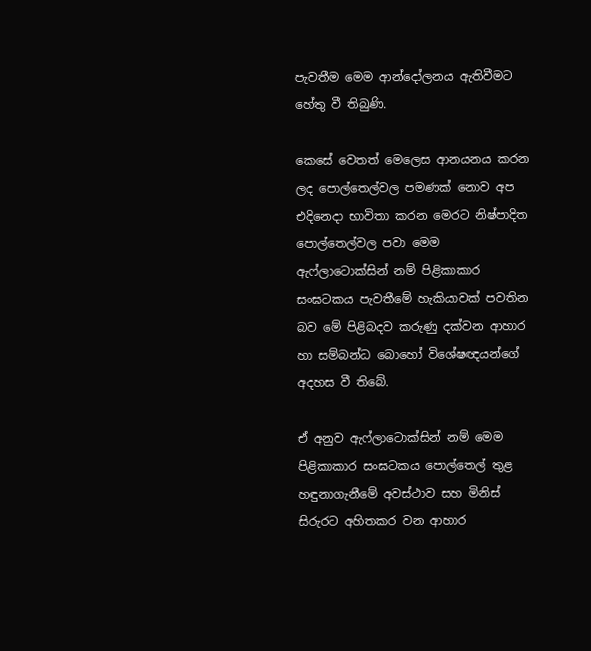පැවතීම මෙම ආන්දෝලනය ඇතිවීමට හේතු වී තිබුණි.

කෙසේ වෙතත් මෙලෙස ආනයනය කරන ලද පොල්තෙල්වල පමණක් නොව අප එදිනෙදා භාවිතා කරන මෙරට නිෂ්පාදිත පොල්තෙල්වල පවා මෙම ඇෆ්ලාටොක්සින් නම් පිළිකාකාර සංඝටකය පැවතීමේ හැකියාවක් පවතින බව මේ පිළිබදව කරුණු දක්වන ආහාර හා සම්බන්ධ බොහෝ විශේෂඥයන්ගේ අදහස වී තිබේ.

ඒ අනුව ඇෆ්ලාටොක්සින් නම් මෙම පිළිකාකාර සංඝටකය පොල්තෙල් තුළ හඳුනාගැනීමේ අවස්ථාව සහ මිනිස් සිරුරට අහිතකර වන ආහාර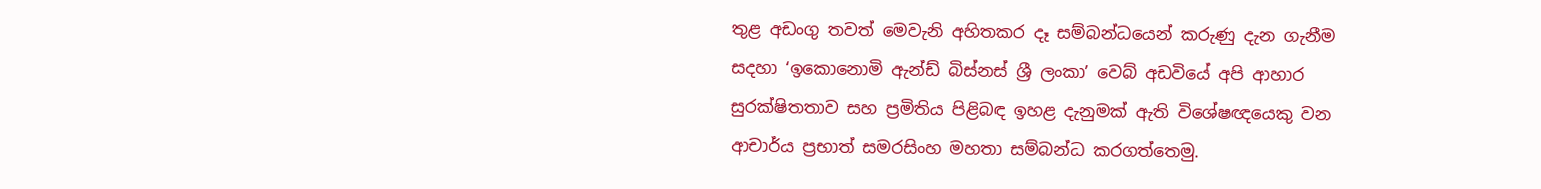තුළ අඩංගු තවත් මෙවැනි අහිතකර දෑ සම්බන්ධයෙන් කරුණු දැන ගැනීම සදහා ‘ඉකොනොමි ඇන්ඩ් බිස්නස් ශ්‍රී ලංකා’ වෙබ් අඩවියේ අපි ආහාර සුරක්ෂිතතාව සහ ප්‍රමිතිය පිළිබඳ ඉහළ දැනුමක් ඇති විශේෂඥයෙකු වන ආචාර්ය ප්‍රභාත් සමරසිංහ මහතා සම්බන්ධ කරගත්තෙමු.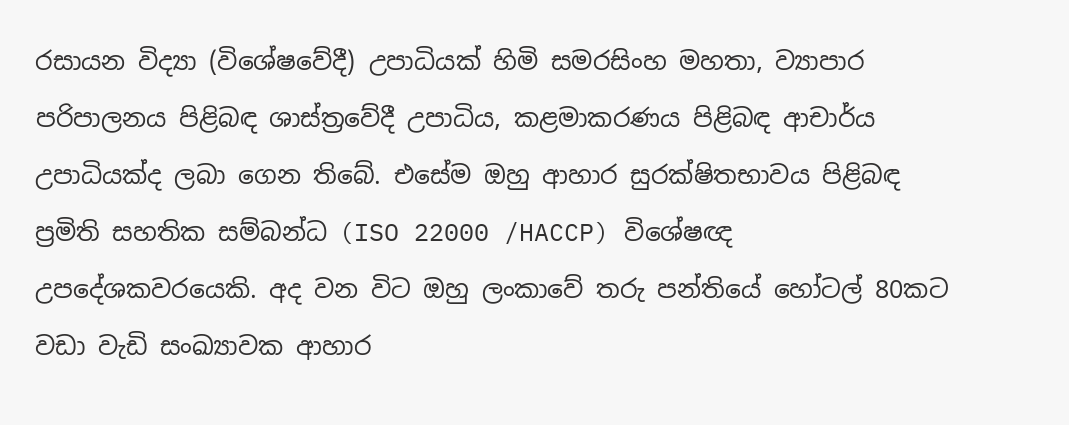රසායන විද්‍යා (විශේෂවේදී) උපාධියක් හිමි සමරසිංහ මහතා, ව්‍යාපාර පරිපාලනය පිළිබඳ ශාස්ත්‍රවේදී උපාධිය, කළමාකරණය පිළිබඳ ආචාර්ය උපාධියක්ද ලබා ගෙන තිබේ. එසේම ඔහු ආහාර සුරක්ෂිතභාවය පිළිබඳ ප්‍රමිති සහතික සම්බන්ධ (ISO 22000 /HACCP) විශේෂඥ උපදේශකවරයෙකි. අද වන විට ඔහු ලංකාවේ තරු පන්තියේ හෝටල් 80කට වඩා වැඩි සංඛ්‍යාවක ආහාර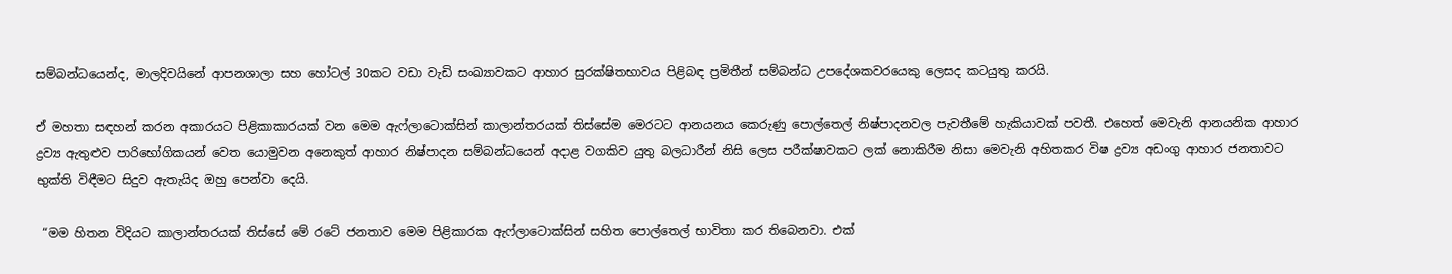සම්බන්ධයෙන්ද, මාලදිවයිනේ ආපනශාලා සහ හෝටල් 30කට වඩා වැඩි සංඛ්‍යාවකට ආහාර සුරක්ෂිතභාවය පිළිබඳ ප්‍රමිතීන් සම්බන්ධ උපදේශකවරයෙකු ලෙසද කටයුතු කරයි.

ඒ මහතා සඳහන් කරන අකාරයට පිළිකාකාරයක් වන මෙම ඇෆ්ලාටොක්සින් කාලාන්තරයක් තිස්සේම මෙරටට ආනයනය කෙරුණු පොල්තෙල් නිෂ්පාදනවල පැවතීමේ හැකියාවක් පවතී. එහෙත් මෙවැනි ආනයනික ආහාර ද්‍රව්‍ය ඇතුළුව පාරිභෝගිකයන් වෙත යොමුවන අනෙකුත් ආහාර නිෂ්පාදන සම්බන්ධයෙන් අදාළ වගකිව යුතු බලධාරීන් නිසි ලෙස පරීක්ෂාවකට ලක් නොකිරීම නිසා මෙවැනි අහිතකර විෂ ද්‍රව්‍ය අඩංගු ආහාර ජනතාවට භුක්ති විඳීමට සිදුව ඇතැයිද ඔහු පෙන්වා දෙයි.

 “මම හිතන විදියට කාලාන්තරයක් තිස්සේ මේ රටේ ජනතාව මෙම පිළිකාරක ඇෆ්ලාටොක්සින් සහිත පොල්තෙල් භාවිතා කර තිබෙනවා. එක්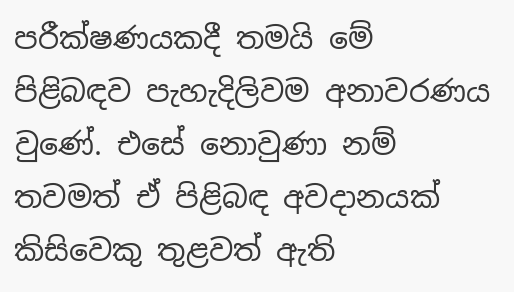පරීක්ෂණයකදී තමයි මේ පිළිබඳව පැහැදිලිවම අනාවරණය වුණේ. එසේ නොවුණා නම් තවමත් ඒ පිළිබඳ අවදානයක් කිසිවෙකු තුළවත් ඇති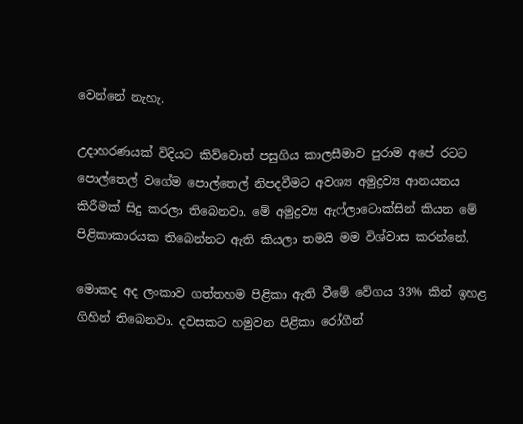වෙන්නේ නැහැ.

උදාහරණයක් විදියට කිව්වොත් පසුගිය කාලසීමාව පුරාම අපේ රටට පොල්තෙල් වගේම පොල්තෙල් නිපදවීමට අවශ්‍ය අමුද්‍රව්‍ය ආනයනය කිරීමක් සිදු කරලා තිබෙනවා. මේ අමුද්‍රව්‍ය ඇෆ්ලාටොක්සින් කියන මේ පිළිකාකාරයක තිබෙන්නට ඇති කියලා තමයි මම විශ්වාස කරන්නේ.

මොකද අද ලංකාව ගත්තහම පිළිකා ඇති වීමේ වේගය 33% කින් ඉහළ ගිහින් තිබෙනවා. දවසකට හමුවන පිළිකා රෝගීන්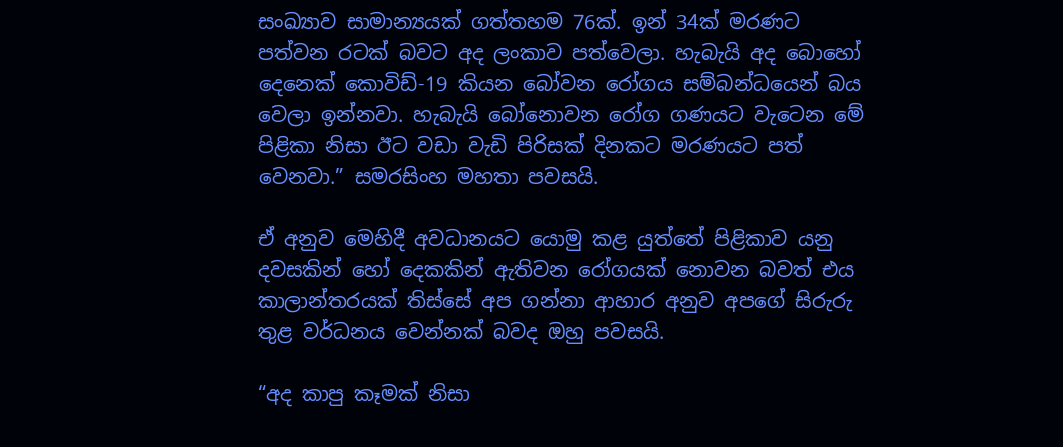සංඛ්‍යාව සාමාන්‍යයක් ගත්තහම 76ක්. ඉන් 34ක් මරණට පත්වන රටක් බවට අද ලංකාව පත්වෙලා. හැබැයි අද බොහෝ දෙනෙක් කොවිඩ්-19 කියන බෝවන රෝගය සම්බන්ධයෙන් බය වෙලා ඉන්නවා. හැබැයි බෝනොවන රෝග ගණයට වැටෙන මේ පිළිකා නිසා ඊට වඩා වැඩි පිරිසක් දිනකට මරණයට පත් වෙනවා.” සමරසිංහ මහතා පවසයි.

ඒ අනුව මෙහිදී අවධානයට යොමු කළ යුත්තේ පිළිකාව යනු දවසකින් හෝ දෙකකින් ඇතිවන රෝගයක් නොවන බවත් එය කාලාන්තරයක් තිස්සේ අප ගන්නා ආහාර අනුව අපගේ සිරුරු තුළ වර්ධනය වෙන්නක් බවද ඔහු පවසයි.

“අද කාපු කෑමක් නිසා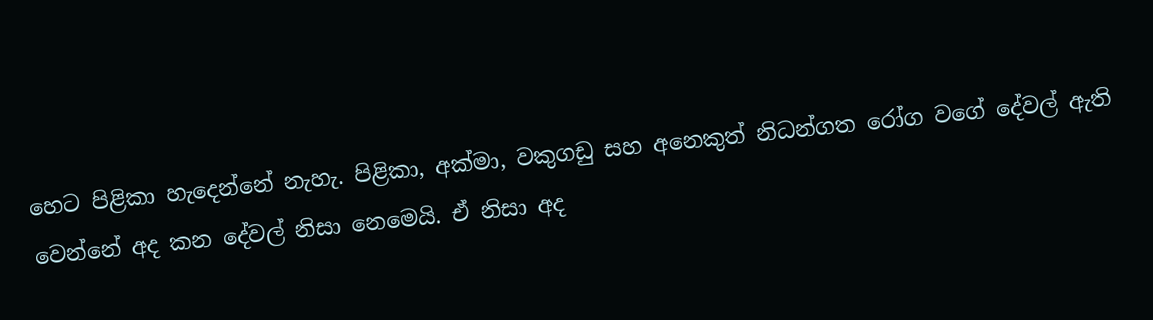හෙට පිළිකා හැදෙන්නේ නැහැ. පිළිකා, අක්මා, වකුගඩු සහ අනෙකුත් නිධන්ගත රෝග වගේ දේවල් ඇති වෙන්නේ අද කන දේවල් නිසා නෙමෙයි. ඒ නිසා අද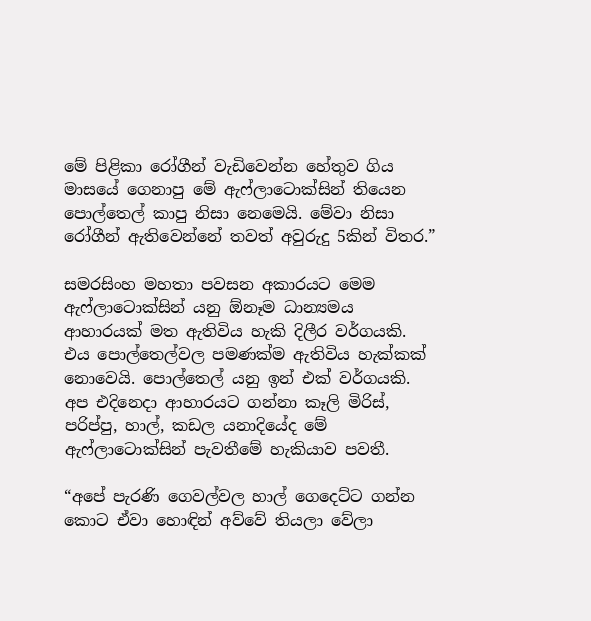මේ පිළිකා රෝගීන් වැඩිවෙන්න හේතුව ගිය මාසයේ ගෙනාපු මේ ඇෆ්ලාටොක්සින් තියෙන පොල්තෙල් කාපු නිසා නෙමෙයි. මේවා නිසා රෝගීන් ඇතිවෙන්නේ තවත් අවුරුදු 5කින් විතර.”

සමරසිංහ මහතා පවසන අකාරයට මෙම ඇෆ්ලාටොක්සින් යනු ඕනෑම ධාන්‍යමය ආහාරයක් මත ඇතිවිය හැකි දිලීර වර්ගයකි. එය පොල්තෙල්වල පමණක්ම ඇතිවිය හැක්කක් නොවෙයි. පොල්තෙල් යනු ඉන් එක් වර්ගයකි. අප එදිනෙදා ආහාරයට ගන්නා කෑලි මිරිස්, පරිප්පු, හාල්, කඩල යනාදියේද මේ ඇෆ්ලාටොක්සින් පැවතීමේ හැකියාව පවතී.

“අපේ පැරණි ගෙවල්වල හාල් ගෙදෙට්ට ගන්න කොට ඒවා හොඳින් අව්වේ තියලා වේලා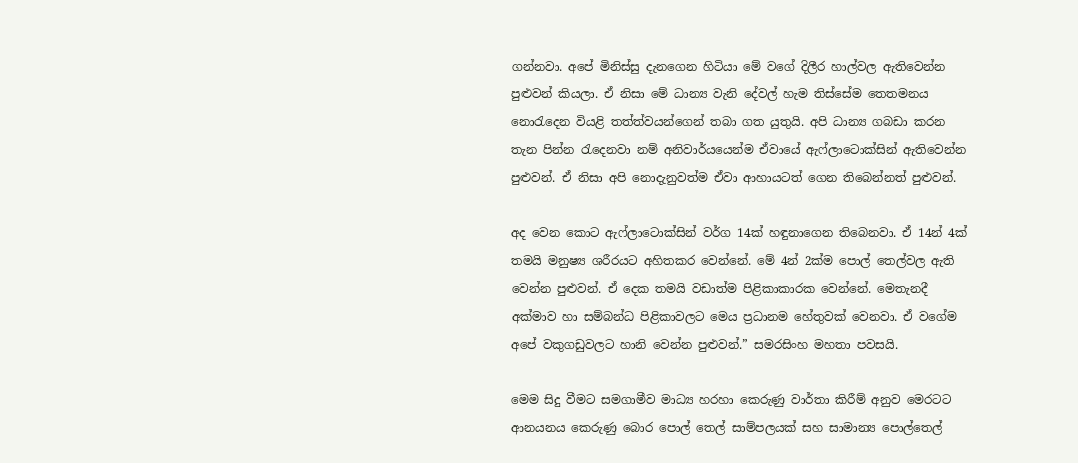ගන්නවා. අපේ මිනිස්සු දැනගෙන හිටියා මේ වගේ දිලීර හාල්වල ඇතිවෙන්න පුළුවන් කියලා. ඒ නිසා මේ ධාන්‍ය වැනි දේවල් හැම තිස්සේම තෙතමනය නොරැදෙන වියළි තත්ත්වයන්ගෙන් තබා ගත යුතුයි. අපි ධාන්‍ය ගබඩා කරන තැන පින්න රැදෙනවා නම් අනිවාර්යයෙන්ම ඒවායේ ඇෆ්ලාටොක්සින් ඇතිවෙන්න පුළුවන්. ඒ නිසා අපි නොදැනුවත්ම ඒවා ආහායටත් ගෙන තිබෙන්නත් පුළුවන්.

අද වෙන කොට ඇෆ්ලාටොක්සින් වර්ග 14ක් හඳුනාගෙන තිබෙනවා. ඒ 14න් 4ක් තමයි මනුෂ්‍ය ශරීරයට අහිතකර වෙන්නේ. මේ 4න් 2ක්ම පොල් තෙල්වල ඇති වෙන්න පුළුවන්. ඒ දෙක තමයි වඩාත්ම පිළිකාකාරක වෙන්නේ. මෙතැනදී අක්මාව හා සම්බන්ධ පිළිකාවලට මෙය ප්‍රධානම හේතුවක් වෙනවා. ඒ වගේම අපේ වකුගඩුවලට හානි වෙන්න පුළුවන්.” සමරසිංහ මහතා පවසයි.

මෙම සිදු වීමට සමගාමීව මාධ්‍ය හරහා කෙරුණු වාර්තා කිරීම් අනුව මෙරටට ආනයනය කෙරුණු බොර පොල් තෙල් සාම්පලයක් සහ සාමාන්‍ය පොල්තෙල්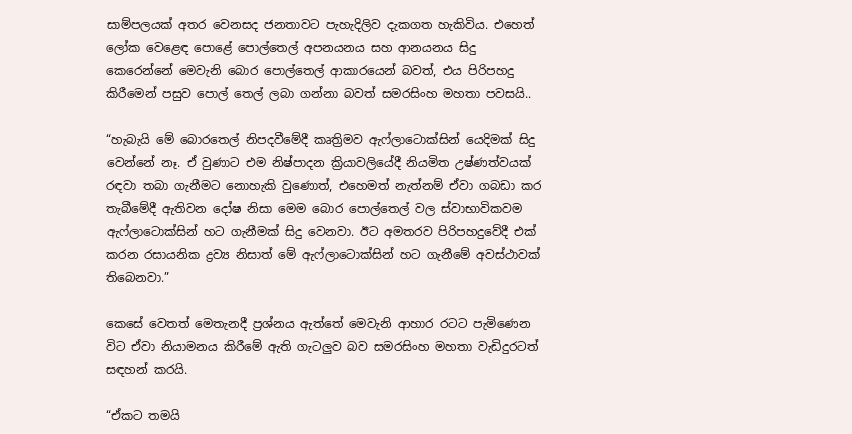සාම්පලයක් අතර වෙනසද ජනතාවට පැහැදිලිව දැකගත හැකිවිය. එහෙත් ලෝක වෙළෙඳ පොළේ පොල්තෙල් අපනයනය සහ ආනයනය සිදු කෙරෙන්නේ මෙවැනි බොර පොල්තෙල් ආකාරයෙන් බවත්, එය පිරිපහදු කිරීමෙන් පසුව පොල් තෙල් ලබා ගන්නා බවත් සමරසිංහ මහතා පවසයි..

“හැබැයි මේ බොරතෙල් නිපදවීමේදී කෘත්‍රිමව ඇෆ්ලාටොක්සින් යෙදිමක් සිදු වෙන්නේ නෑ. ඒ වුණාට එම නිෂ්පාදන ක්‍රියාවලියේදී නියමිත උෂ්ණත්වයක් රඳවා තබා ගැනීමට නොහැකි වුණොත්, එහෙමත් නැත්නම් ඒවා ගබඩා කර තැබීමේදී ඇතිවන දෝෂ නිසා මෙම බොර පොල්තෙල් වල ස්වාභාවිකවම ඇෆ්ලාටොක්සින් හට ගැනීමක් සිදු වෙනවා. ඊට අමතරව පිරිපහදුවේදී එක් කරන රසායනික ද්‍රව්‍ය නිසාත් මේ ඇෆ්ලාටොක්සින් හට ගැනීමේ අවස්ථාවක් තිබෙනවා.”

කෙසේ වෙතත් මෙතැනදී ප්‍රශ්නය ඇත්තේ මෙවැනි ආහාර රටට පැමිණෙන විට ඒවා නියාමනය කිරීමේ ඇති ගැටලුව බව සමරසිංහ මහතා වැඩිදුරටත් සඳහන් කරයි.

“ඒකට තමයි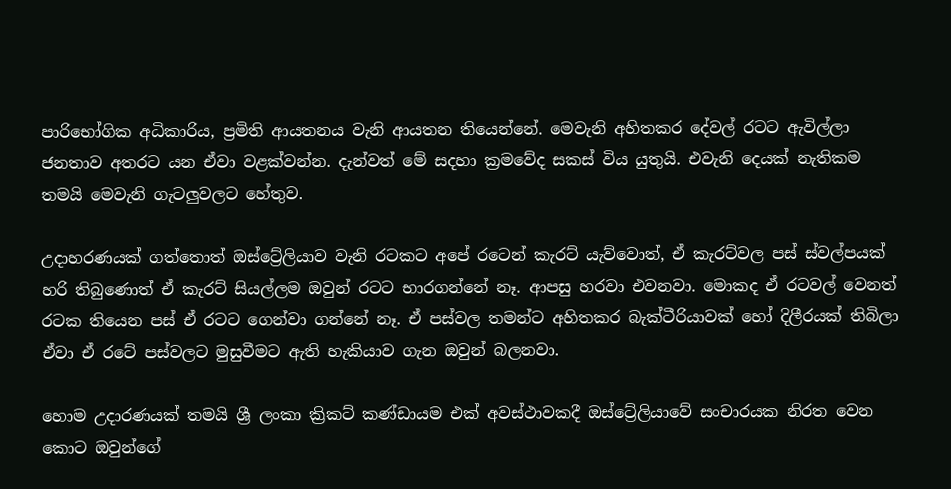පාරිභෝගික අධිකාරිය, ප්‍රමිති ආයතනය වැනි ආයතන තියෙන්නේ. මෙවැනි අහිතකර දේවල් රටට ඇවිල්ලා ජනතාව අතරට යන ඒවා වළක්වන්න. දැන්වත් මේ සදහා ක්‍රමවේද සකස් විය යුතුයි. එවැනි දෙයක් නැතිකම තමයි මෙවැනි ගැටලුවලට හේතුව.

උදාහරණයක් ගත්තොත් ඔස්ට්‍රේලියාව වැනි රටකට අපේ රටෙන් කැරට් යැව්වොත්, ඒ කැරට්වල පස් ස්වල්පයක් හරි තිබුණොත් ඒ කැරට් සියල්ලම ඔවුන් රටට භාරගන්නේ නෑ. ආපසු හරවා එවනවා. මොකද ඒ රටවල් වෙනත් රටක තියෙන පස් ඒ රටට ගෙන්වා ගන්නේ නෑ. ඒ පස්වල තමන්ට අහිතකර බැක්ටීරියාවක් හෝ දිලීරයක් තිබිලා ඒවා ඒ රටේ පස්වලට මුසුවීමට ඇති හැකියාව ගැන ඔවුන් බලනවා.

හොම උදාරණයක් තමයි ශ්‍රී ලංකා ක්‍රිකට් කණ්ඩායම එක් අවස්ථාවකදී ඔස්ට්‍රේලියාවේ සංචාරයක නිරත වෙන කොට ඔවුන්ගේ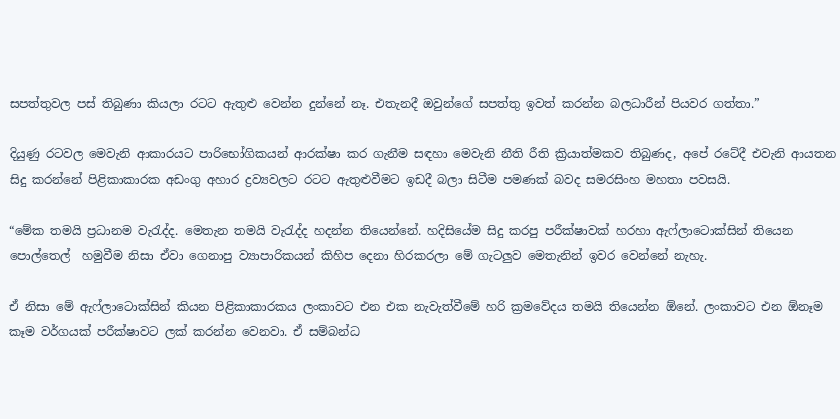සපත්තුවල පස් තිබුණා කියලා රටට ඇතුළු වෙන්න දුන්නේ නෑ. එතැනදී ඔවුන්ගේ සපත්තු ඉවත් කරන්න බලධාරීන් පියවර ගත්තා.”

දියුණු රටවල මෙවැනි ආකාරයට පාරිභෝගිකයන් ආරක්ෂා කර ගැනීම සඳහා මෙවැනි නීති රීති ක්‍රියාත්මකව තිබුණද, අපේ රටේදී එවැනි ආයතන සිදු කරන්නේ පිළිකාකාරක අඩංගු අහාර ද්‍රව්‍යවලට රටට ඇතුළුවීමට ඉඩදී බලා සිටීම පමණක් බවද සමරසිංහ මහතා පවසයි.

“මේක තමයි ප්‍රධානම වැරැද්ද. මෙතැන තමයි වැරැද්ද හදන්න තියෙන්නේ. හදිසියේම සිදු කරපු පරීක්ෂාවක් හරහා ඇෆ්ලාටොක්සින් තියෙන පොල්තෙල්  හමුවීම නිසා ඒවා ගෙනාපු ව්‍යාපාරිකයන් කිහිප දෙනා හිරකරලා මේ ගැටලුව මෙතැනින් ඉවර වෙන්නේ නැහැ.

ඒ නිසා මේ ඇෆ්ලාටොක්සින් කියන පිළිකාකාරකය ලංකාවට එන එක නැවැත්වීමේ හරි ක්‍රමවේදය තමයි තියෙන්න ඕනේ. ලංකාවට එන ඕනෑම කෑම වර්ගයක් පරීක්ෂාවට ලක් කරන්න වෙනවා. ඒ සම්බන්ධ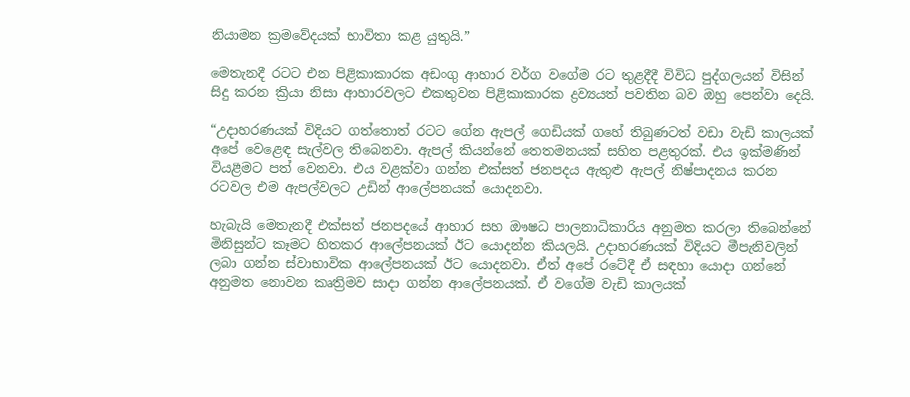නියාමන ක්‍රමවේදයක් භාවිතා කළ යුතුයි.”

මෙතැනදී රටට එන පිළිකාකාරක අඩංගු ආහාර වර්ග වගේම රට තුළදීදී විවිධ පුද්ගලයන් විසින් සිදු කරන ක්‍රියා නිසා ආහාරවලට එකතුවන පිළිකාකාරක ද්‍රව්‍යයත් පවතින බව ඔහු පෙන්වා දෙයි.

“උදාහරණයක් විදියට ගත්තොත් රටට ගේන ඇපල් ගෙඩියක් ගහේ තිබුණටත් වඩා වැඩි කාලයක් අපේ වෙළෙඳ සැල්වල තිබෙනවා. ඇපල් කියන්නේ තෙතමනයක් සහිත පළතුරක්. එය ඉක්මණින් වියළීමට පත් වෙනවා. එය වළක්වා ගන්න එක්සත් ජනපදය ඇතුළු ඇපල් නිෂ්පාදනය කරන රටවල එම ඇපල්වලට උඩින් ආලේපනයක් යොදනවා.

හැබැයි මෙතැනදී එක්සත් ජනපදයේ ආහාර සහ ඖෂධ පාලනාධිකාරිය අනුමත කරලා තිබෙන්නේ මිනිසුන්ට කෑමට හිතකර ආලේපනයක් ඊට යොදන්න කියලයි. උදාහරණයක් විදියට මීපැනිවලින් ලබා ගන්න ස්වාභාවික ආලේපනයක් ඊට යොදනවා. ඒත් අපේ රටේදී ඒ සඳහා යොදා ගන්නේ අනුමත නොවන කෘත්‍රිමව සාදා ගන්න ආලේපනයක්. ඒ වගේම වැඩි කාලයක්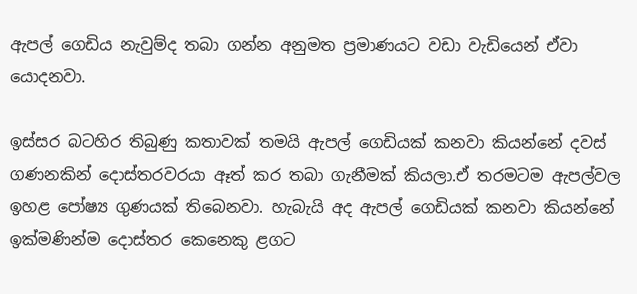ඇපල් ගෙඩිය නැවුම්ද තබා ගන්න අනුමත ප්‍රමාණයට වඩා වැඩියෙන් ඒවා යොදනවා.

ඉස්සර බටහිර තිබුණු කතාවක් තමයි ඇපල් ගෙඩියක් කනවා කියන්නේ දවස් ගණනකින් දොස්තරවරයා ඈත් කර තබා ගැනීමක් කියලා.ඒ තරමටම ඇපල්වල ඉහළ පෝෂ්‍ය ගුණයක් තිබෙනවා. හැබැයි අද ඇපල් ගෙඩියක් කනවා කියන්නේ ඉක්මණින්ම දොස්තර කෙනෙකු ළගට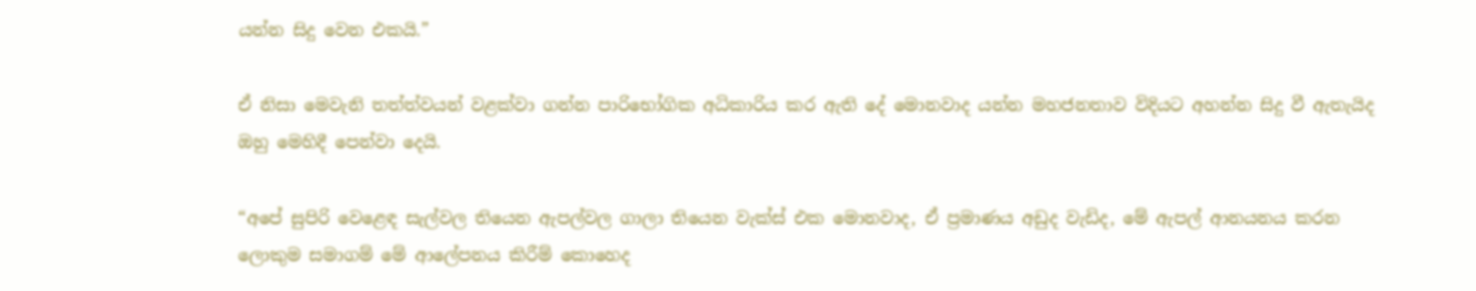යන්න සිදු වෙන එකයි.”

ඒ නිසා මෙවැනි තත්ත්වයන් වළක්වා ගන්න පාරිභෝගික අධිකාරිය කර ඇති දේ මොනවාද යන්න මහජනතාව විදියට අහන්න සිදු වී ඇතැයිද ඔහු මෙහිදී පෙන්වා දෙයි.

“අපේ සුපිරි වෙළෙඳ සැල්වල තියෙන ඇපල්වල ගාලා තියෙන වැක්ස් එක මොනවාද, ඒ ප්‍රමාණය අඩුද වැඩිද, මේ ඇපල් ආනයනය කරන ලොකුම සමාගම් මේ ආලේපනය කිරීම් කොහෙද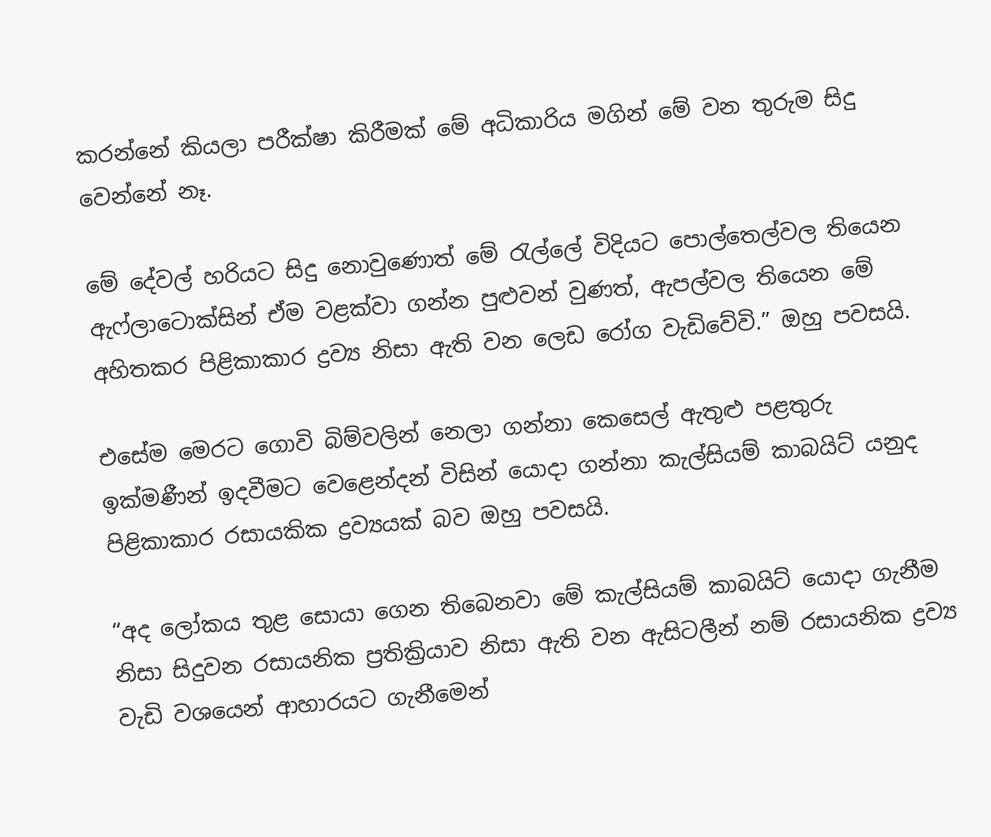කරන්නේ කියලා පරීක්ෂා කිරීමක් මේ අධිකාරිය මගින් මේ වන තුරුම සිදු වෙන්නේ නෑ.

මේ දේවල් හරියට සිදු නොවුණොත් මේ රැල්ලේ විදියට පොල්තෙල්වල තියෙන ඇෆ්ලාටොක්සින් ඒම වළක්වා ගන්න පුළුවන් වුණත්, ඇපල්වල තියෙන මේ අහිතකර පිළිකාකාර ද්‍රව්‍ය නිසා ඇති වන ලෙඩ රෝග වැඩිවේවි.” ඔහු පවසයි.

එසේම මෙරට ගොවි බිම්වලින් නෙලා ගන්නා කෙසෙල් ඇතුළු පළතුරු ඉක්මණීන් ඉදවීමට වෙළෙන්දන් විසින් යොදා ගන්නා කැල්සියම් කාබයිට් යනුද පිළිකාකාර රසායකික ද්‍රව්‍යයක් බව ඔහු පවසයි.

“අද ලෝකය තුළ සොයා ගෙන තිබෙනවා මේ කැල්සියම් කාබයිට් යොදා ගැනීම නිසා සිදුවන රසායනික ප්‍රතික්‍රියාව නිසා ඇති වන ඇසිටලීන් නම් රසායනික ද්‍රව්‍ය වැඩි වශයෙන් ආහාරයට ගැනීමෙන්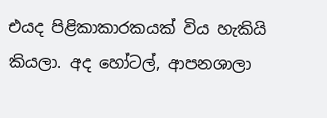එයද පිළිකාකාරකයක් විය හැකියි කියලා. අද හෝටල්, ආපනශාලා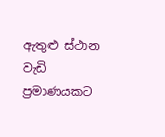ඇතුළු ස්ථාන වැඩි ප්‍රමාණයකට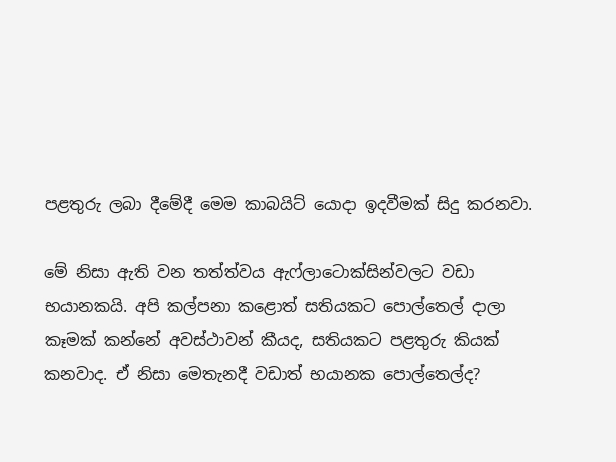පළතුරු ලබා දීමේදී මෙම කාබයිට් යොදා ඉදවීමක් සිදු කරනවා.

මේ නිසා ඇති වන තත්ත්වය ඇෆ්ලාටොක්සින්වලට වඩා භයානකයි. අපි කල්පනා කළොත් සතියකට පොල්තෙල් දාලා කෑමක් කන්නේ අවස්ථාවන් කීයද, සතියකට පළතුරු කියක් කනවාද. ඒ නිසා මෙතැනදී වඩාත් භයානක පොල්තෙල්ද?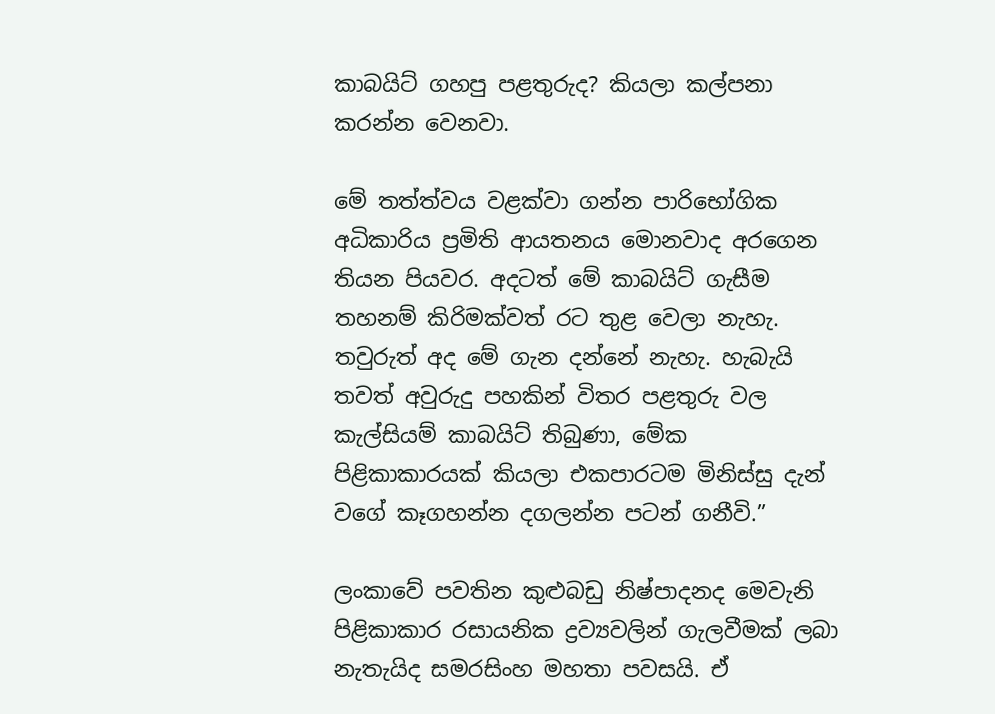කාබයිට් ගහපු පළතුරුද? කියලා කල්පනා කරන්න වෙනවා.

මේ තත්ත්වය වළක්වා ගන්න පාරිභෝගික අධිකාරිය ප්‍රමිති ආයතනය මොනවාද අරගෙන තියන පියවර. අදටත් මේ කාබයිට් ගැසීම තහනම් කිරිමක්වත් රට තුළ වෙලා නැහැ. තවුරුත් අද මේ ගැන දන්නේ නැහැ. හැබැයි තවත් අවුරුදු පහකින් විතර පළතුරු වල කැල්සියම් කාබයිට් තිබුණා, මේක පිළිකාකාරයක් කියලා එකපාරටම මිනිස්සු දැන් වගේ කෑගහන්න දගලන්න පටන් ගනීවි.”

ලංකාවේ පවතින කුළුබඩු නිෂ්පාදනද මෙවැනි පිළිකාකාර රසායනික ද්‍රව්‍යවලින් ගැලවීමක් ලබා නැතැයිද සමරසිංහ මහතා පවසයි. ඒ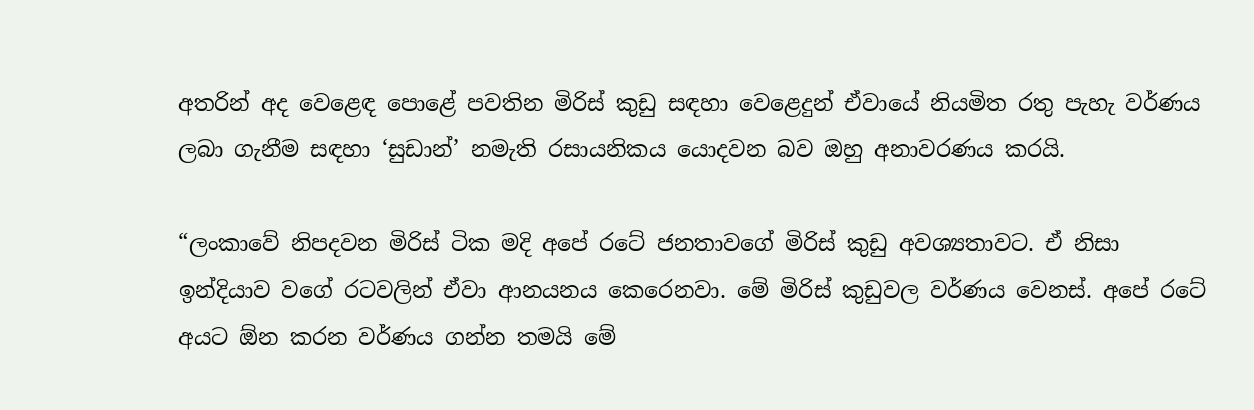අතරින් අද වෙළෙඳ පොළේ පවතින මිරිස් කුඩු සඳහා වෙළෙදුන් ඒවායේ නියමිත රතු පැහැ වර්ණය ලබා ගැනීම සඳහා ‘සුඩාන්’ නමැති රසායනිකය යොදවන බව ඔහු අනාවරණය කරයි.

“ලංකාවේ නිපදවන මිරිස් ටික මදි අපේ රටේ ජනතාවගේ මිරිස් කුඩු අවශ්‍යතාවට. ඒ නිසා ඉන්දියාව වගේ රටවලින් ඒවා ආනයනය කෙරෙනවා. මේ මිරිස් කුඩුවල වර්ණය වෙනස්. අපේ රටේ අයට ඕන කරන වර්ණය ගන්න තමයි මේ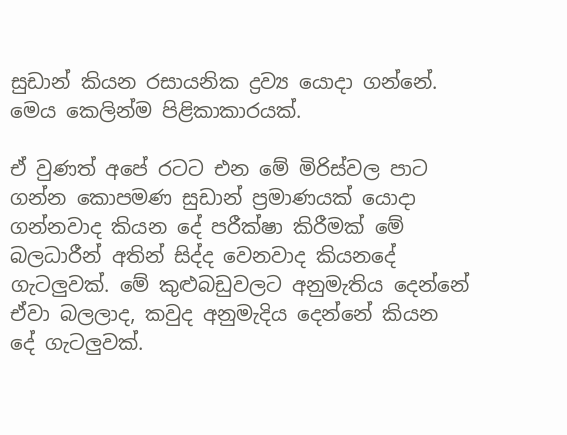සුඩාන් කියන රසායනික ද්‍රව්‍ය යොදා ගන්නේ. මෙය කෙලින්ම පිළිකාකාරයක්.

ඒ වුණත් අපේ රටට එන මේ මිරිස්වල පාට ගන්න කොපමණ සුඩාන් ප්‍රමාණයක් යොදා ගන්නවාද කියන දේ පරීක්ෂා කිරීමක් මේ බලධාරීන් අතින් සිද්ද වෙනවාද කියනදේ ගැටලුවක්. මේ කුළුබඩුවලට අනුමැතිය දෙන්නේ ඒවා බලලාද, කවුද අනුමැදිය දෙන්නේ කියන දේ ගැටලුවක්.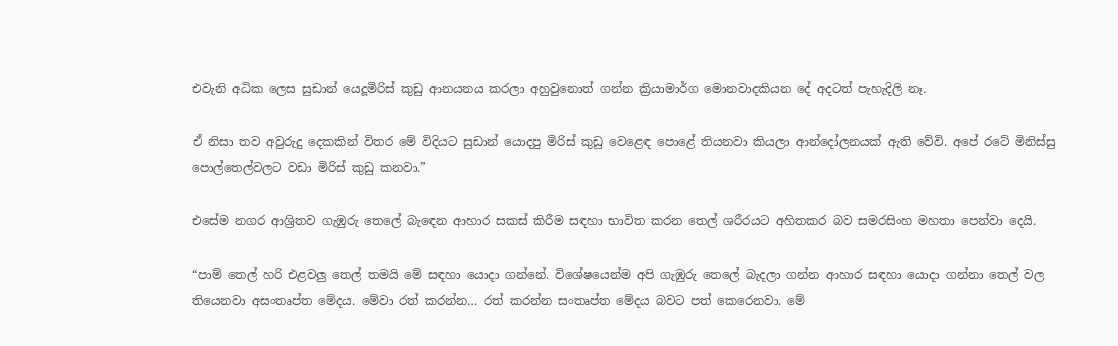එවැනි අධික ලෙස සුඩාන් යෙදූමිරිස් කුඩු ආනයනය කරලා අහුවුනොත් ගන්න ක්‍රියාමාර්ග මොනවාදකියන දේ අදටත් පැහැදිලි නෑ.

ඒ නිසා තව අවුරුදු දෙකකින් විතර මේ විදියට සුඩාන් යොදපු මිරිස් කුඩු වෙළෙඳ පොළේ තියනවා කියලා ආන්දෝලනයක් ඇති වේවි. අපේ රටේ මිනිස්සු පොල්තෙල්වලට වඩා මිරිස් කුඩු කනවා.”

එසේම නගර ආශ්‍රිතව ගැඹුරු තෙලේ බැඳෙන ආහාර සකස් කිරීම සඳහා භාවිත කරන තෙල් ශරීරයට අහිතකර බව සමරසිංහ මහතා පෙන්වා දෙයි.

“පාම් තෙල් හරි එළවලු තෙල් තමයි මේ සඳහා යොදා ගන්නේ. විශේෂයෙන්ම අපි ගැඹුරු තෙලේ බැදලා ගන්න ආහාර සඳහා යොදා ගන්නා තෙල් වල තියෙනවා අසංතෘප්ත මේදය. මේවා රත් කරන්න… රත් කරන්න සංතෘප්ත මේදය බවට පත් කෙරෙනවා. මේ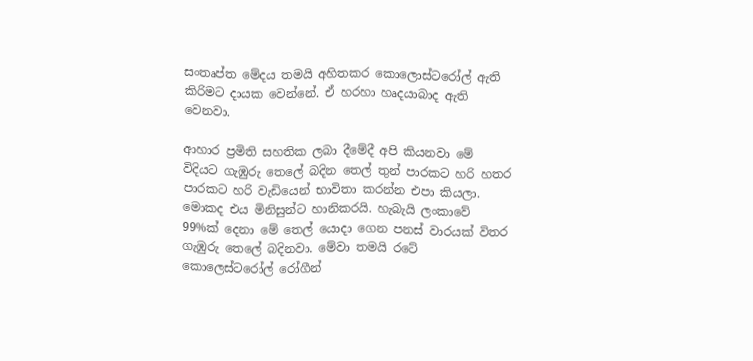සංතෘප්ත මේදය තමයි අහිතකර කොලොස්ටරෝල් ඇති කිරිමට දායක වෙන්නේ. ඒ හරහා හෘදයාබාද ඇති වෙනවා.

ආහාර ප්‍රමිති සහතික ලබා දීමේදී අපි කියනවා මේ විදියට ගැඹුරු තෙලේ බදින තෙල් තුන් පාරකට හරි හතර පාරකට හරි වැඩියෙන් භාවිතා කරන්න එපා කියලා. මොකද එය මිනිසුන්ට හානිකරයි. හැබැයි ලංකාවේ 99%ක් දෙනා මේ තෙල් යොදා ගෙන පනස් වාරයක් විතර ගැඹුරු තෙලේ බදිනවා. මේවා තමයි රටේ කොලෙස්ටරෝල් රෝගීන්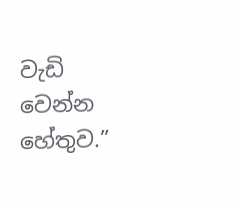වැඩි වෙන්න හේතුව.”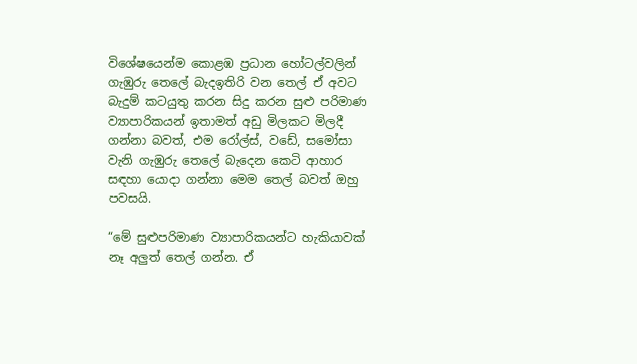විශේෂයෙන්ම කොළඹ ප්‍රධාන හෝටල්වලින් ගැඹුරු තෙලේ බැදඉතිරි වන තෙල් ඒ අවට බැදුම් කටයුතු කරන සිදු කරන සුළු පරිමාණ ව්‍යාපාරිකයන් ඉතාමත් අඩු මිලකට මිලදී ගන්නා බවත්, එම රෝල්ස්, වඩේ, සමෝසා වැනි ගැඹුරු තෙලේ බැදෙන කෙටි ආහාර සඳහා යොදා ගන්නා මෙම තෙල් බවත් ඔහු පවසයි.

“මේ සුළුපරිමාණ ව්‍යාපාරිකයන්ට හැකියාවක් නෑ අලුත් තෙල් ගන්න. ඒ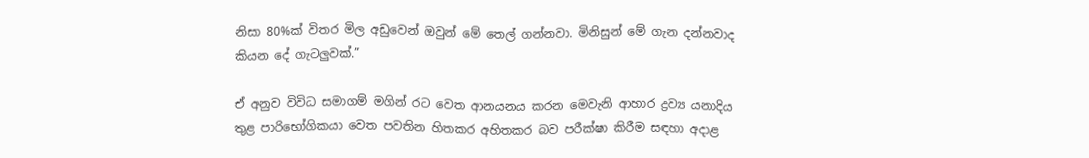නිසා 80%ක් විතර මිල අඩුවෙන් ඔවුන් මේ තෙල් ගන්නවා. මිනිසුන් මේ ගැන දන්නවාද කියන දේ ගැටලුවක්.”

ඒ අනුව විවිධ සමාගම් මගින් රට වෙත ආනයනය කරන මෙවැනි ආහාර ද්‍රව්‍ය යනාදිය තුළ පාරිභෝගිකයා වෙත පවතින හිතකර අහිතකර බව පරීක්ෂා කිරීම සඳහා අදාළ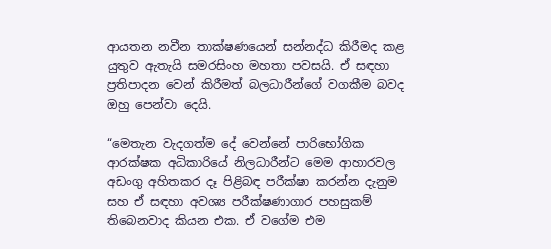ආයතන නවීන තාක්ෂණයෙන් සන්නද්ධ කිරීමද කළ යුතුව ඇතැයි සමරසිංහ මහතා පවසයි. ඒ සඳහා ප්‍රතිපාදන වෙන් කිරීමත් බලධාරීන්ගේ වගකීම බවද ඔහු පෙන්වා දෙයි.

“මෙතැන වැදගත්ම දේ වෙන්නේ පාරිභෝගික ආරක්ෂක අධිකාරියේ නිලධාරීන්ට මෙම ආහාරවල අඩංගු අහිතකර දෑ පිළිබඳ පරීක්ෂා කරන්න දැනුම සහ ඒ සඳහා අවශ්‍ය පරීක්ෂණාගාර පහසුකම් තිබෙනවාද කියන එක. ඒ වගේම එම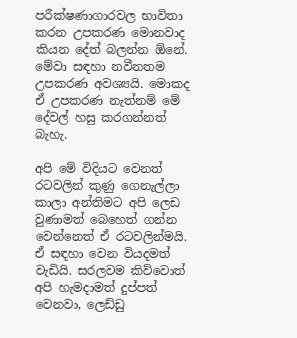පරීක්ෂණාගාරවල භාවිතා කරන උපකරණ මොනවාද කියන දේත් බලන්න ඕනේ. මේවා සඳහා නවීනතම උපකරණ අවශ්‍යයි. මොකද ඒ උපකරණ නැත්නම් මේ දේවල් හසු කරගන්නත් බැහැ.

අපි මේ විදියට වෙනත් රටවලින් කුණු ගෙනැල්ලා කාලා අන්තිමට අපි ලෙඩ වුණාමත් බෙහෙත් ගන්න වෙන්නෙත් ඒ රටවලින්මයි. ඒ සඳහා වෙන වියදමත් වැඩියි. සරලවම කිව්වොත් අපි හැමදාමත් දුප්පත් වෙනවා, ලෙඩ්ඩු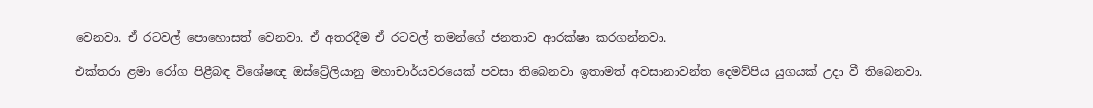වෙනවා. ඒ රටවල් පොහොසත් වෙනවා. ඒ අතරදීම ඒ රටවල් තමන්ගේ ජනතාව ආරක්ෂා කරගන්නවා.

එක්තරා ළමා රෝග පිළීබඳ විශේෂඥ ඔස්ට්‍රේලියානු මහාචාර්යවරයෙක් පවසා තිබෙනවා ඉතාමත් අවසානාවන්ත දෙමව්පිය යුගයක් උදා වී තිබෙනවා.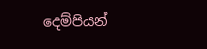දෙම්පියන්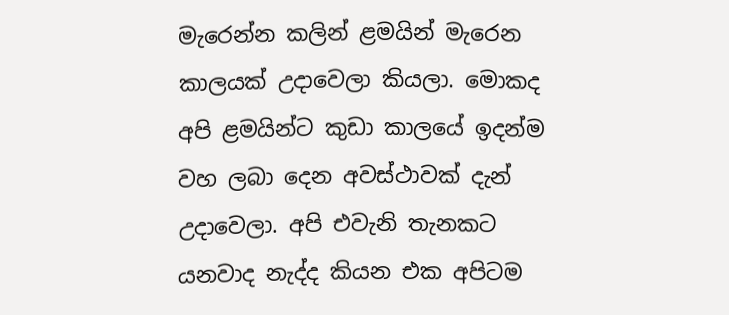මැරෙන්න කලින් ළමයින් මැරෙන කාලයක් උදාවෙලා කියලා. මොකද අපි ළමයින්ට කුඩා කාලයේ ඉදන්ම වහ ලබා දෙන අවස්ථාවක් දැන් උදාවෙලා. අපි එවැනි තැනකට යනවාද නැද්ද කියන එක අපිටම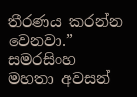තීරණය කරන්න වෙනවා.” සමරසිංහ මහතා අවසන්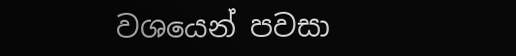වශයෙන් පවසා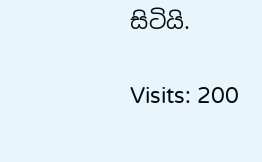සිටියි.

Visits: 200